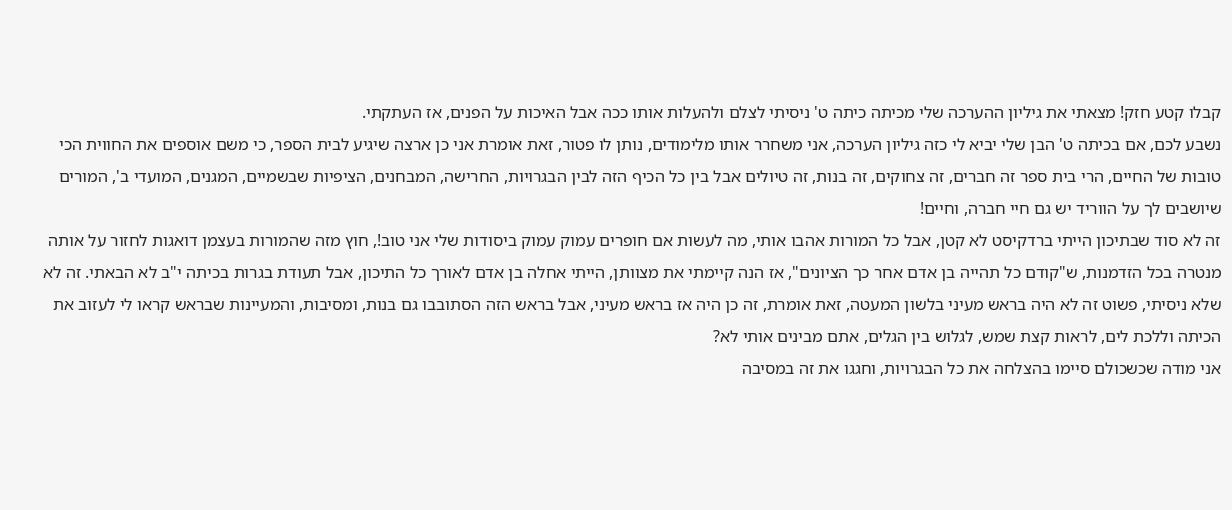קבלו קטע חזק! מצאתי את גיליון ההערכה שלי מכיתה כיתה ט' ניסיתי לצלם ולהעלות אותו ככה אבל האיכות על הפנים, אז העתקתי.
נשבע לכם, אם בכיתה ט' הבן שלי יביא לי כזה גיליון הערכה, אני משחרר אותו מלימודים, נותן לו פטור, זאת אומרת אני כן ארצה שיגיע לבית הספר, כי משם אוספים את החווית הכי טובות של החיים, הרי בית ספר זה חברים, זה צחוקים, זה בנות, זה טיולים אבל בין כל הכיף הזה לבין הבגרויות, החרישה, המבחנים, הציפיות שבשמיים, המגנים, המועדי ב', המורים שיושבים לך על הווריד יש גם חיי חברה, וחיים!
זה לא סוד שבתיכון הייתי ברדקיסט לא קטן, אבל כל המורות אהבו אותי, מה לעשות אם חופרים עמוק עמוק ביסודות שלי אני טוב!, חוץ מזה שהמורות בעצמן דואגות לחזור על אותה מנטרה בכל הזדמנות, ש"קודם כל תהייה בן אדם אחר כך הציונים", אז הנה קיימתי את מצוותן, הייתי אחלה בן אדם לאורך כל התיכון, אבל תעודת בגרות בכיתה י"ב לא הבאתי. זה לא שלא ניסיתי, פשוט זה לא היה בראש מעיני בלשון המעטה, זאת אומרת, זה כן היה אז בראש מעיני, אבל בראש הזה הסתובבו גם בנות, ומסיבות, והמעיינות שבראש קראו לי לעזוב את הכיתה וללכת לים, לראות קצת שמש, לגלוש בין הגלים, אתם מבינים אותי לא?
אני מודה שכשכולם סיימו בהצלחה את כל הבגרויות, וחגגו את זה במסיבה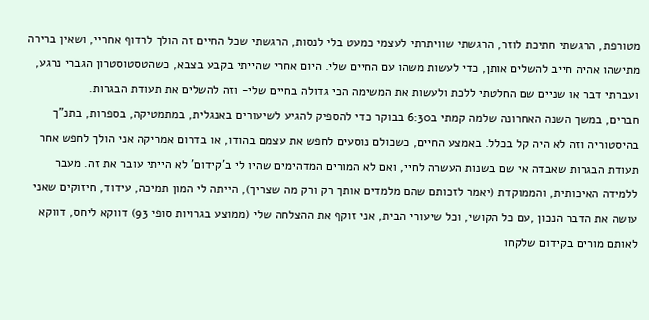מטורפת, הרגשתי חתיכת לוזר, הרגשתי שוויתרתי לעצמי כמעט בלי לנסות, הרגשתי שכל החיים זה הולך לרדוף אחריי, ושאין ברירה מתישהו אהיה חייב להשלים אותן, כדי לעשות משהו עם החיים שלי. היום אחרי שהייתי בקבע בצבא, כשהטסטוסטרון הגברי נרגע, ועברתי דבר או שניים שם החלטתי ללכת ולעשות את המשימה הכי גדולה בחיים שלי- וזה להשלים את תעודת הבגרות.
חברים, במשך השנה האחרונה שלמה קמתי ב6:30 בבוקר כדי להספיק להגיע לשיעורים באנגלית, במתמטיקה, בספרות, בתנ"ך בהיסטוריה וזה לא היה קל בכלל. באמצע החיים, כשכולם נוסעים לחפש את עצמם בהודו, או בדרום אמריקה אני הולך לחפש אחר תעודת הבגרות שאבדה אי שם בשנות העשרה לחיי, ואם לא המורים המדהימים שהיו לי ב'קידום' לא הייתי עובר את זה. מעבר ללמידה האיכותית, והממוקדת (יאמר לזכותם שהם מלמדים אותך רק ורק מה שצריך), הייתה לי המון תמיכה, עידוד, חיזוקים שאני עושה את הדבר הנכון ,עם כל הקושי, וכל שיעורי הבית, אני זוקף את ההצלחה שלי (ממוצע בגרויות סופי 93) דווקא ליחס, דווקא לאותם מורים בקידום שלקחו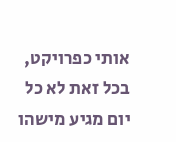אותי כפרויקט, בכל זאת לא כל יום מגיע מישהו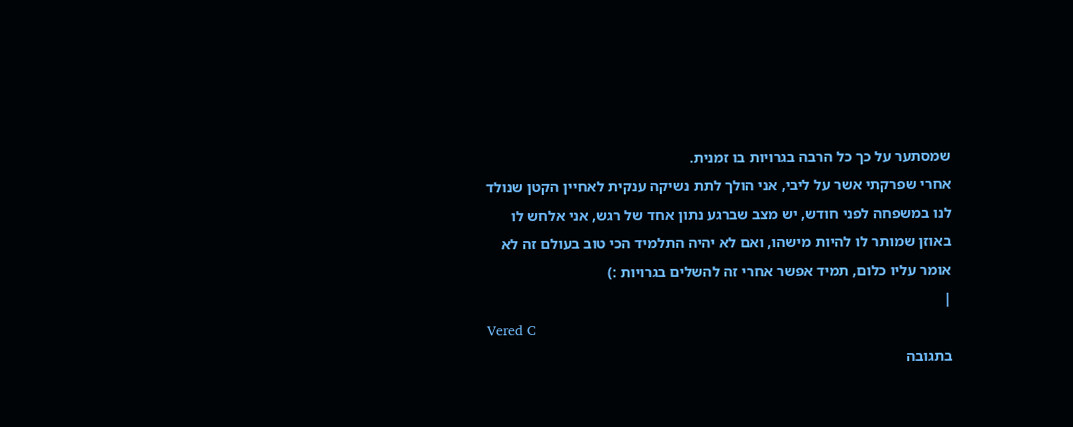שמסתער על כך כל הרבה בגרויות בו זמנית.
אחרי שפרקתי אשר על ליבי, אני הולך לתת נשיקה ענקית לאחיין הקטן שנולד לנו במשפחה לפני חודש, יש מצב שברגע נתון אחד של רגש, אני אלחש לו באוזן שמותר לו להיות מישהו, ואם לא יהיה התלמיד הכי טוב בעולם זה לא אומר עליו כלום, תמיד אפשר אחרי זה להשלים בגרויות :)
|
Vered C
בתגובה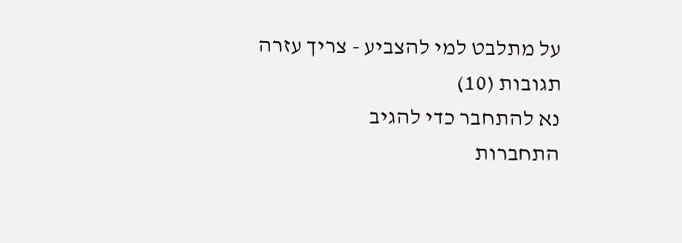על מתלבט למי להצביע - צריך עזרה
תגובות (10)
נא להתחבר כדי להגיב
התחברות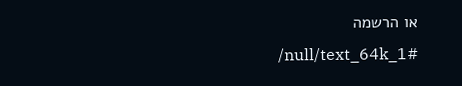או הרשמה
/null/text_64k_1#